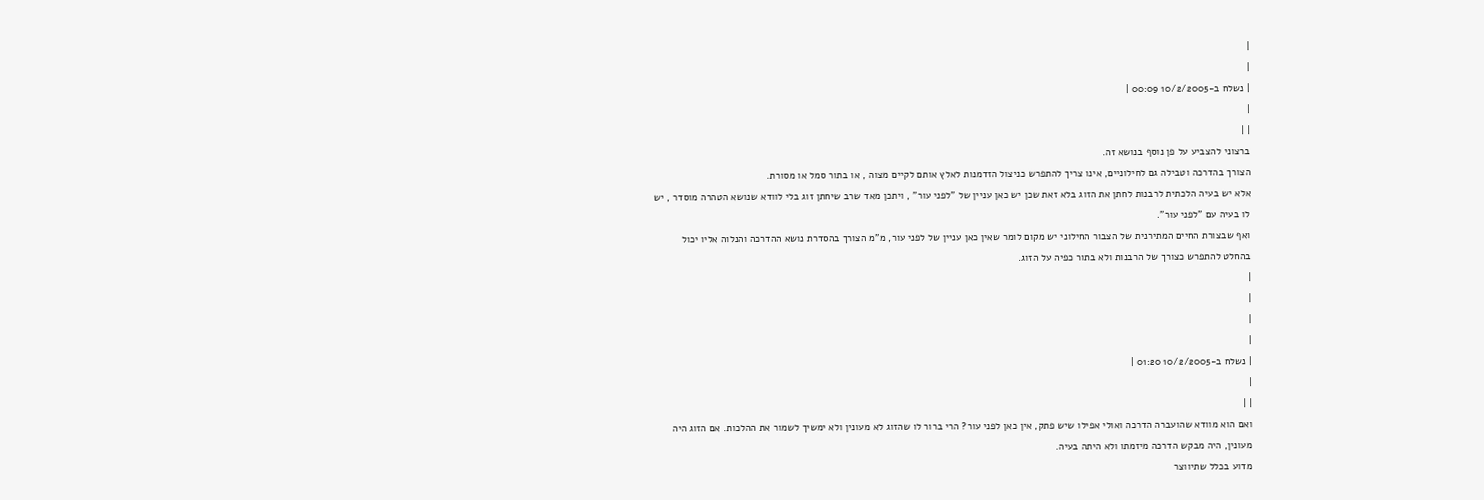|
|
| נשלח ב-10/2/2005 00:09 |
|
| |
ברצוני להצביע על פן נוסף בנושא זה.
הצורך בהדרכה וטבילה גם לחילוניים, אינו צריך להתפרש כניצול הזדמנות לאלץ אותם לקיים מצוה , או בתור סמל או מסורת.
אלא יש בעיה הלכתית לרבנות לחתן את הזוג בלא זאת שכן יש כאן עניין של "לפני עור" , ויתכן מאד שרב שיחתן זוג בלי לוודא שנושא הטהרה מוסדר , יש לו בעיה עם "לפני עור".
ואף שבצורת החיים המתירנית של הצבור החילוני יש מקום לומר שאין כאן עניין של לפני עור, מ"מ הצורך בהסדרת נושא ההדרכה והנלוה אליו יכול בהחלט להתפרש כצורך של הרבנות ולא בתור כפיה על הזוג.
|
|
|
|
| נשלח ב-10/2/2005 01:20 |
|
| |
ואם הוא מוודא שהועברה הדרכה ואולי אפילו שיש פתק, אין כאן לפני עור? הרי ברור לו שהזוג לא מעונין ולא ימשיך לשמור את ההלכות. אם הזוג היה מעונין, היה מבקש הדרכה מיזמתו ולא היתה בעיה.
מדוע בכלל שתיווצר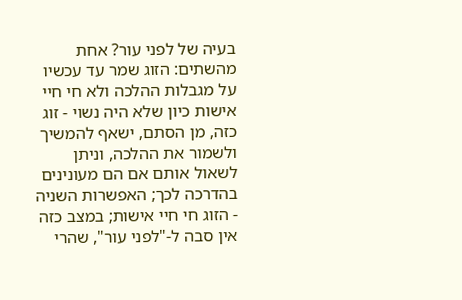בעיה של לפני עור? אחת מהשתים: הזוג שמר עד עכשיו על מגבלות ההלכה ולא חי חיי אישות כיון שלא היה נשוי - זוג כזה, מן הסתם, ישאף להמשיך ולשמור את ההלכה, וניתן לשאול אותם אם הם מעונינים בהדרכה לכך; האפשרות השניה - הזוג חי חיי אישות; במצב כזה אין סבה ל-"לפני עור", שהרי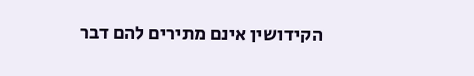הקידושין אינם מתירים להם דבר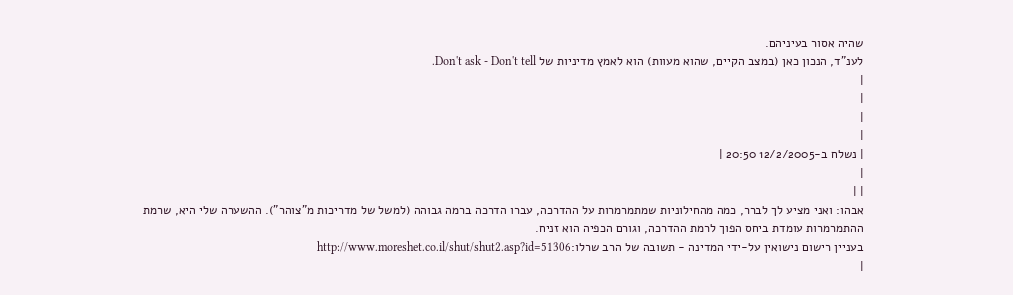שהיה אסור בעיניהם.
לענ"ד, הנכון כאן (במצב הקיים, שהוא מעוות) הוא לאמץ מדיניות של Don't ask - Don't tell.
|
|
|
|
| נשלח ב-12/2/2005 20:50 |
|
| |
אבהו: ואני מציע לך לברר, כמה מהחילוניות שמתמרמרות על ההדרכה, עברו הדרכה ברמה גבוהה (למשל של מדריכות מ"צוהר"). ההשערה שלי היא, שרמת ההתמרמרות עומדת ביחס הפוך לרמת ההדרכה, וגורם הכפיה הוא זניח.
בעניין רישום נישואין על-ידי המדינה - תשובה של הרב שרלו:http://www.moreshet.co.il/shut/shut2.asp?id=51306
|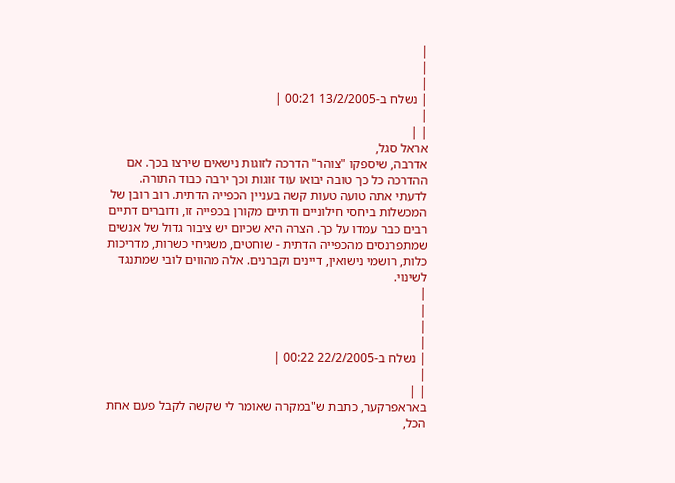|
|
|
| נשלח ב-13/2/2005 00:21 |
|
| |
אראל סגל,
אדרבה, שיספקו "צוהר" הדרכה לזוגות נישאים שירצו בכך. אם ההדרכה כל כך טובה יבואו עוד זוגות וכך ירבה כבוד התורה.
לדעתי אתה טועה טעות קשה בעניין הכפייה הדתית. רוב רובן של המכשלות ביחסי חילוניים ודתיים מקורן בכפייה זו, ודוברים דתיים רבים כבר עמדו על כך. הצרה היא שכיום יש ציבור גדול של אנשים שמתפרנסים מהכפייה הדתית - שוחטים, משגיחי כשרות, מדריכות כלות, רושמי נישואין, דיינים וקברנים. אלה מהווים לובי שמתנגד לשינוי.
|
|
|
|
| נשלח ב-22/2/2005 00:22 |
|
| |
באראפרקער, כתבת ש"במקרה שאומר לי שקשה לקבל פעם אחת הכל,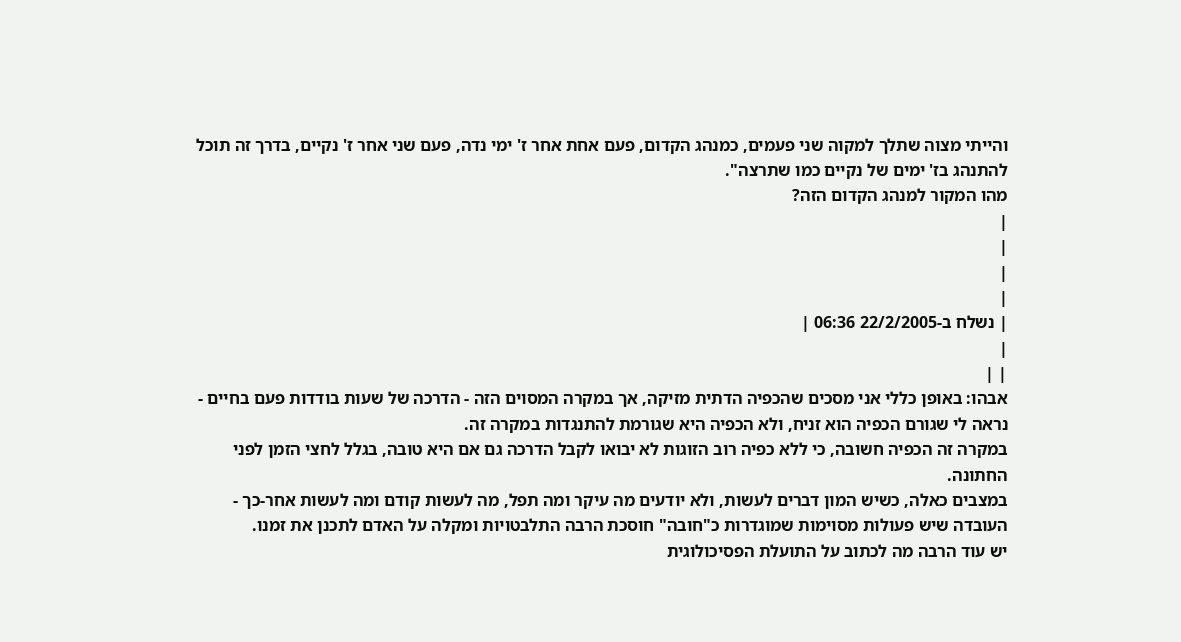והייתי מצוה שתלך למקוה שני פעמים, כמנהג הקדום, פעם אחת אחר ז' ימי נדה, פעם שני אחר ז' נקיים, בדרך זה תוכל להתנהג בז' ימים של נקיים כמו שתרצה".
מהו המקור למנהג הקדום הזה?
|
|
|
|
| נשלח ב-22/2/2005 06:36 |
|
| |
אבהו: באופן כללי אני מסכים שהכפיה הדתית מזיקה, אך במקרה המסוים הזה - הדרכה של שעות בודדות פעם בחיים - נראה לי שגורם הכפיה הוא זניח, ולא הכפיה היא שגורמת להתנגדות במקרה זה.
במקרה זה הכפיה חשובה, כי ללא כפיה רוב הזוגות לא יבואו לקבל הדרכה גם אם היא טובה, בגלל לחצי הזמן לפני החתונה.
במצבים כאלה, כשיש המון דברים לעשות, ולא יודעים מה עיקר ומה תפל, מה לעשות קודם ומה לעשות אחר-כך - העובדה שיש פעולות מסוימות שמוגדרות כ"חובה" חוסכת הרבה התלבטויות ומקלה על האדם לתכנן את זמנו.
יש עוד הרבה מה לכתוב על התועלת הפסיכולוגית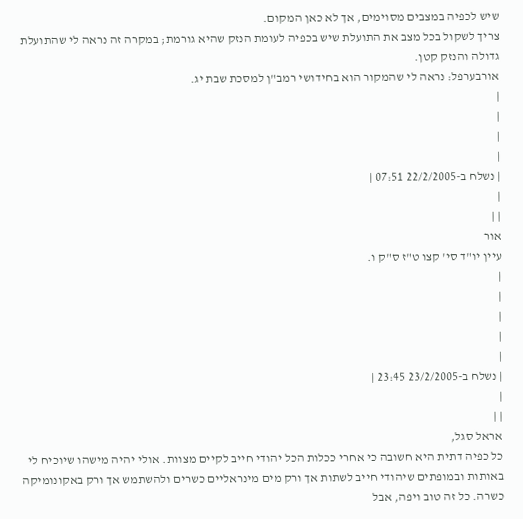שיש לכפיה במצבים מסוימים, אך לא כאן המקום.
צריך לשקול בכל מצב את התועלת שיש בכפיה לעומת הנזק שהיא גורמת; במקרה זה נראה לי שהתועלת גדולה והנזק קטן.
אורבערפל: נראה לי שהמקור הוא בחידושי רמב"ן למסכת שבת יג.
|
|
|
|
| נשלח ב-22/2/2005 07:51 |
|
| |
אור
עיין יו"ד סי' קצו ט"ז ס"ק ו.
|
|
|
|
|
| נשלח ב-23/2/2005 23:45 |
|
| |
אראל סגל,
כל כפיה דתית היא חשובה כי אחרי ככלות הכל יהודי חייב לקיים מצוות. אולי יהיה מישהו שיוכיח לי באותות ובמופתים שיהודי חייב לשתות אך ורק מים מינראליים כשרים ולהשתמש אך ורק באקונומיקה כשרה. כל זה טוב ויפה, אבל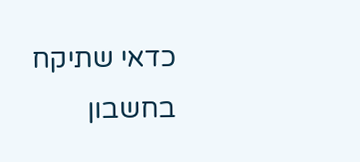כדאי שתיקח בחשבון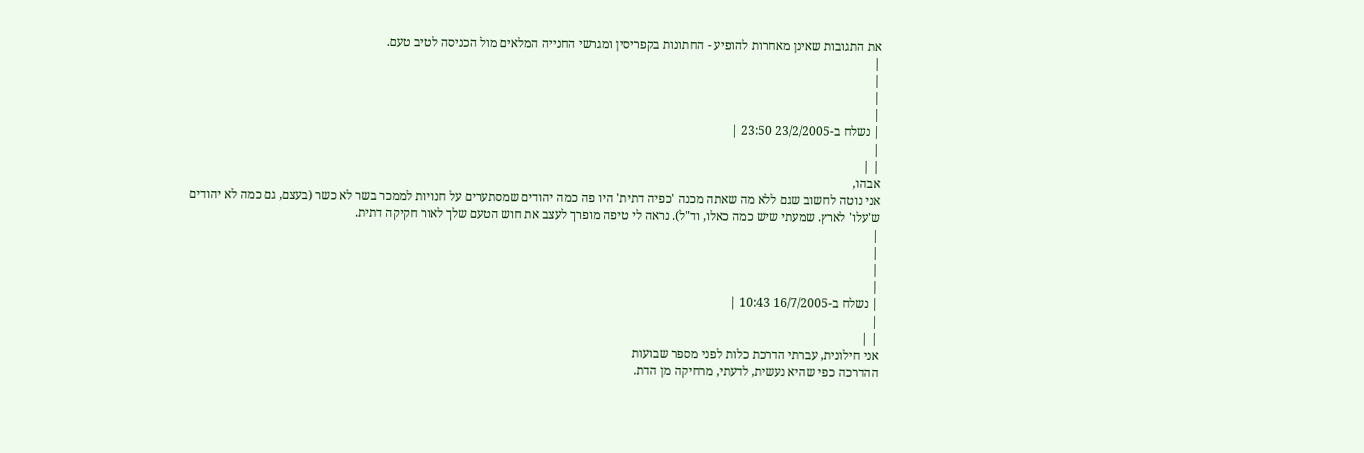את התגובות שאינן מאחרות להופיע - החתונות בקפריסין ומגרשי החנייה המלאים מול הכניסה לטיב טעם.
|
|
|
|
| נשלח ב-23/2/2005 23:50 |
|
| |
אבהו,
אני נוטה לחשוב שגם ללא מה שאתה מכנה 'כפיה דתית' היו פה כמה יהודים שמסתערים על חנויות לממכר בשר לא כשר (בעצם, גם כמה לא יהודים ש'עלו' לארץ. שמעתי שיש כמה כאלו, וד"ל). נראה לי טיפה מופרך לעצב את חוש הטעם שלך לאור חקיקה דתית.
|
|
|
|
| נשלח ב-16/7/2005 10:43 |
|
| |
אני חילונית, עברתי הדרכת כלות לפני מספר שבועות
ההדרכה כפי שהיא נעשית, לדעתי, מרחיקה מן הדת.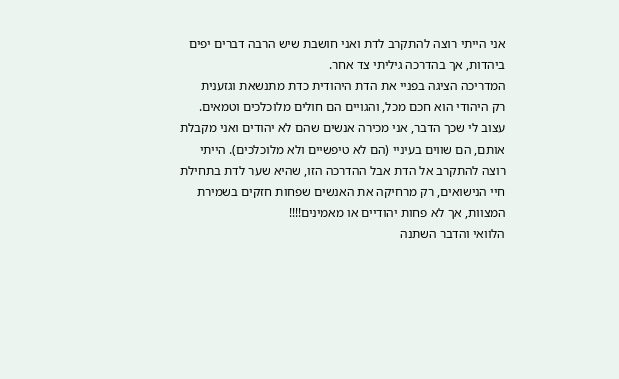אני הייתי רוצה להתקרב לדת ואני חושבת שיש הרבה דברים יפים ביהדות, אך בהדרכה גיליתי צד אחר.
המדריכה הציגה בפניי את הדת היהודית כדת מתנשאת וגזענית
רק היהודי הוא חכם מכל, והגויים הם חולים מלוכלכים וטמאים. עצוב לי שכך הדבר, אני מכירה אנשים שהם לא יהודים ואני מקבלת אותם, הם שווים בעיניי (הם לא טיפשיים ולא מלוכלכים). הייתי רוצה להתקרב אל הדת אבל ההדרכה הזו, שהיא שער לדת בתחילת חיי הנישואים, רק מרחיקה את האנשים שפחות חזקים בשמירת המצוות, אך לא פחות יהודיים או מאמינים!!!!
הלוואי והדבר השתנה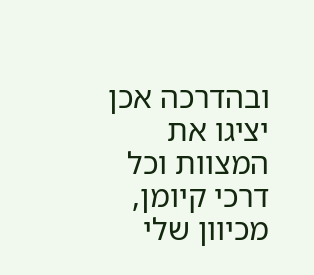ובהדרכה אכן יציגו את המצוות וכל דרכי קיומן, מכיוון שלי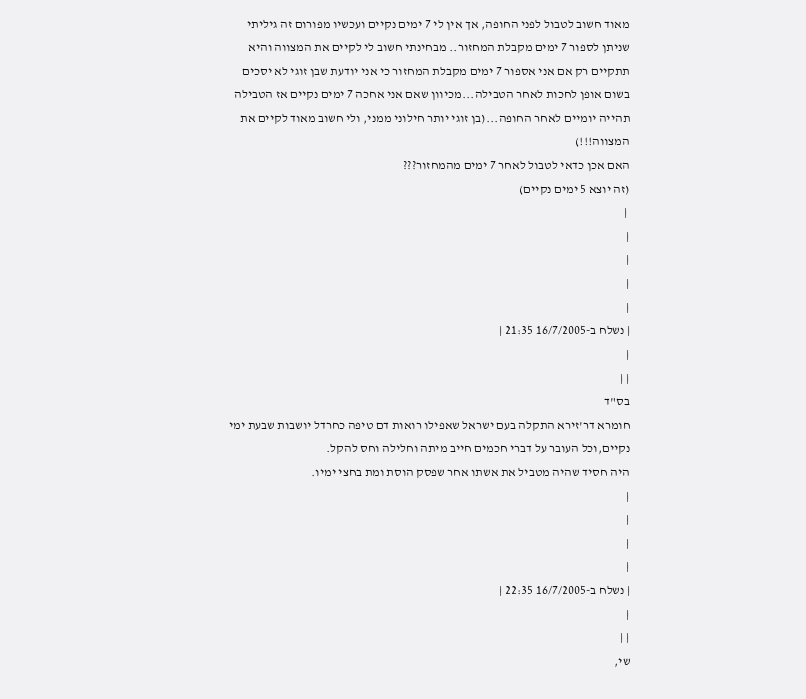מאוד חשוב לטבול לפני החופה, אך אין לי 7 ימים נקיים ועכשיו מפורום זה גיליתי שניתן לספור 7 ימים מקבלת המחזור.. מבחינתי חשוב לי לקיים את המצווה והיא תתקיים רק אם אני אספור 7 ימים מקבלת המחזור כי אני יודעת שבן זוגי לא יסכים בשום אופן לחכות לאחר הטבילה...מכיוון שאם אני אחכה 7 ימים נקיים אז הטבילה תהייה יומיים לאחר החופה...(בן זוגי יותר חילוני ממני, ולי חשוב מאוד לקיים את המצווה!!!)
האם אכן כדאי לטבול לאחר 7 ימים מהמחזור???
(זה יוצא 5 ימים נקיים)
 |
|
|
|
|
| נשלח ב-16/7/2005 21:35 |
|
| |
בס"ד
חומרא דר'זירא התקלה בעם ישראל שאפילו רואות דם טיפה כחרדל יושבות שבעת ימי נקיים,וכל העובר על דברי חכמים חייב מיתה וחלילה וחס להקל.
היה חסיד שהיה מטביל את אשתו אחר שפסק הוסת ומת בחצי ימיו.
|
|
|
|
| נשלח ב-16/7/2005 22:35 |
|
| |
שי,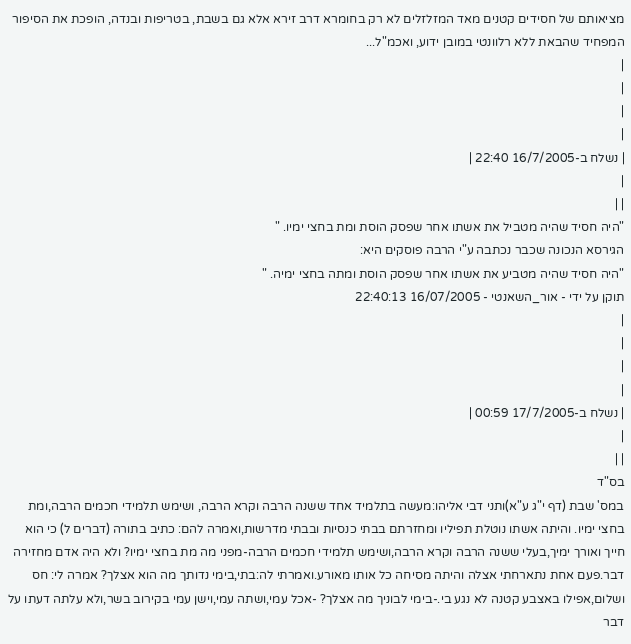מציאותם של חסידים קטנים מאד המזלזלים לא רק בחומרא דרב זירא אלא גם בשבת, בטריפות ובנדה, הופכת את הסיפור המפחיד שהבאת ללא רלוונטי במובן ידוע, ואכמ"ל...
|
|
|
|
| נשלח ב-16/7/2005 22:40 |
|
| |
"היה חסיד שהיה מטביל את אשתו אחר שפסק הוסת ומת בחצי ימיו. "
הגירסא הנכונה שכבר נכתבה ע"י הרבה פוסקים היא:
"היה חסיד שהיה מטביע את אשתו אחר שפסק הוסת ומתה בחצי ימיה. "
תוקן על ידי - אור_השאנטי - 16/07/2005 22:40:13
|
|
|
|
| נשלח ב-17/7/2005 00:59 |
|
| |
בס"ד
במס' שבת (דף י"ג ע"א)ותני דבי אליהו:מעשה בתלמיד אחד ששנה הרבה וקרא הרבה, ושימש תלמידי חכמים הרבה,ומת בחצי ימיו. והיתה אשתו נוטלת תפיליו ומחזרתם בבתי כנסיות ובבתי מדרשות,ואמרה להם: כתיב בתורה (דברים ל) כי הוא חייך ואורך ימיך,בעלי ששנה הרבה וקרא הרבה,ושימש תלמידי חכמים הרבה-מפני מה מת בחצי ימיו? ולא היה אדם מחזירה דבר.פעם אחת נתארחתי אצלה והיתה מסיחה כל אותו מאורע.ואמרתי לה:בתי,בימי נדותך מה הוא אצלך? אמרה לי: חס ושלום,אפילו באצבע קטנה לא נגע בי.-בימי לבוניך מה אצלך? -אכל עמי,ושתה עמי,וישן עמי בקירוב בשר,ולא עלתה דעתו על דבר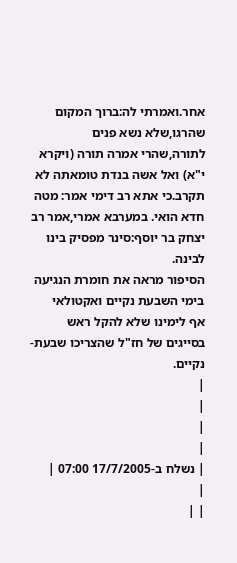אחר.ואמרתי לה:ברוך המקום שהרגו,שלא נשא פנים לתורה,שהרי אמרה תורה (ויקרא י"א) ואל אשה בנדת טומאתה לא תקרב.כי אתא רב דימי אמר: מטה חדא הואי. במערבא אמרי,אמר רב יצחק בר יוסף:סינר מפסיק בינו לבינה.
הסיפור מראה את חומרת הנגיעה בימי השבעת נקיים ואקטולאי
אף לימינו שלא להקל ראש בסייגים של חז"ל שהצריכו שבעת-נקיים.
|
|
|
|
| נשלח ב-17/7/2005 07:00 |
|
| |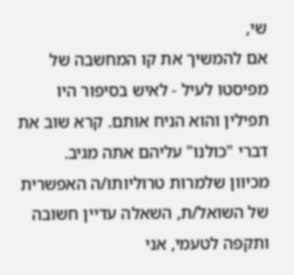שי,
אם להמשיך את קו המחשבה של מפיסטו לעיל - לאיש בסיפור היו תפילין והוא הניח אותם. קרא שוב את דברי "כולנו" עליהם אתה מגיב.
מכיוון שלמרות טרוליותו/ה האפשרית של השואל/ת, השאלה עדיין חשובה ותקפה לטעמי, אני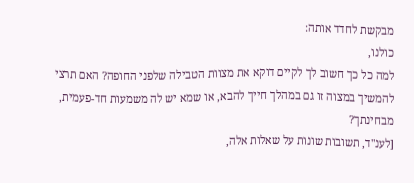מבקשת לחדד אותה:
כולנו,
למה כל כך חשוב לך לקיים דוקא את מצוות הטבילה שלפני החופה? האם תרצי להמשיך במצוה זו גם במהלך חייך להבא, או שמא יש לה משמעות חד-פעמית, מבחינתך?
[לענ"ד, תשובות שונות על שאלות אלה,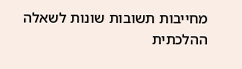מחייבות תשובות שונות לשאלה ההלכתית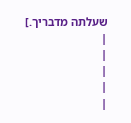שעלתה מדבריך.]
|
|
|
|
|